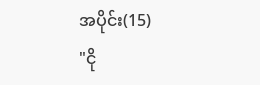အပိုင်း(15)
"ငို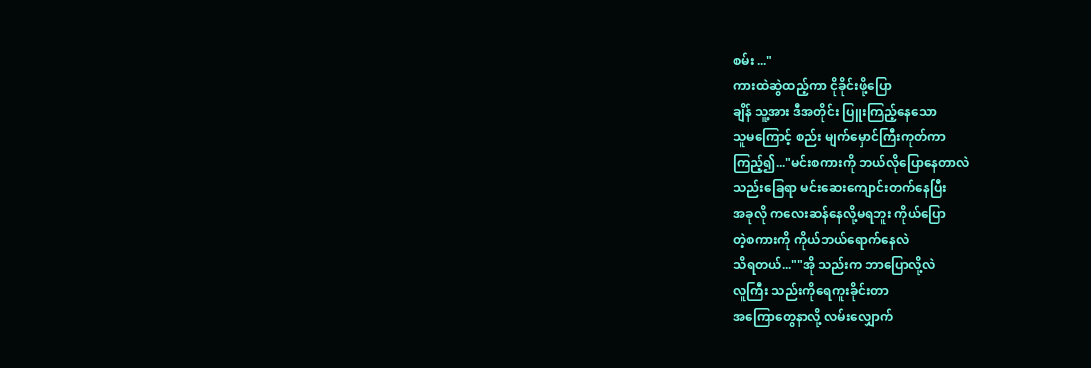စမ်း ..."
ကားထဲဆွဲထည့်ကာ ငိုခိုင်းဖို့ပြော
ချိန် သူ့အား ဒီအတိုင်း ပြူးကြည့်နေသော
သူမကြောင့် စည်း မျက်မှောင်ကြီးကုတ်ကာ
ကြည့်၍..."မင်းစကားကို ဘယ်လိုပြောနေတာလဲ
သည်းခြေရာ မင်းဆေးကျောင်းတက်နေပြီး
အခုလို ကလေးဆန်နေလို့မရဘူး ကိုယ်ပြော
တဲ့စကားကို ကိုယ်ဘယ်ရောက်နေလဲ
သိရတယ်...""အို သည်းက ဘာပြောလို့လဲ
လူကြီး သည်းကိုရေကူးခိုင်းတာ
အကြောတွေနာလို့ လမ်းလျှောက်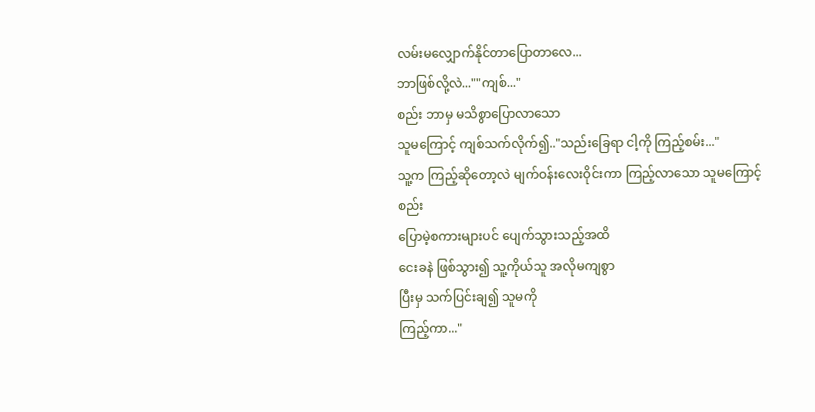လမ်းမလျှောက်နိုင်တာပြောတာလေ...
ဘာဖြစ်လို့လဲ...""ကျစ်..."
စည်း ဘာမှ မသိစွာပြောလာသော
သူမကြောင့် ကျစ်သက်လိုက်၍.."သည်းခြေရာ ငါ့ကို ကြည့်စမ်း..."
သူ့က ကြည့်ဆိုတော့လဲ မျက်ဝန်းလေးဝိုင်းကာ ကြည့်လာသော သူမကြောင့် စည်း
ပြောမဲ့စကားများပင် ပျေက်သွားသည့်အထိ
ငေးခနဲ ဖြစ်သွား၍ သူ့ကိုယ်သူ အလိုမကျစွာ
ပြီးမှ သက်ပြင်းချ၍ သူမကို
ကြည့်ကာ..."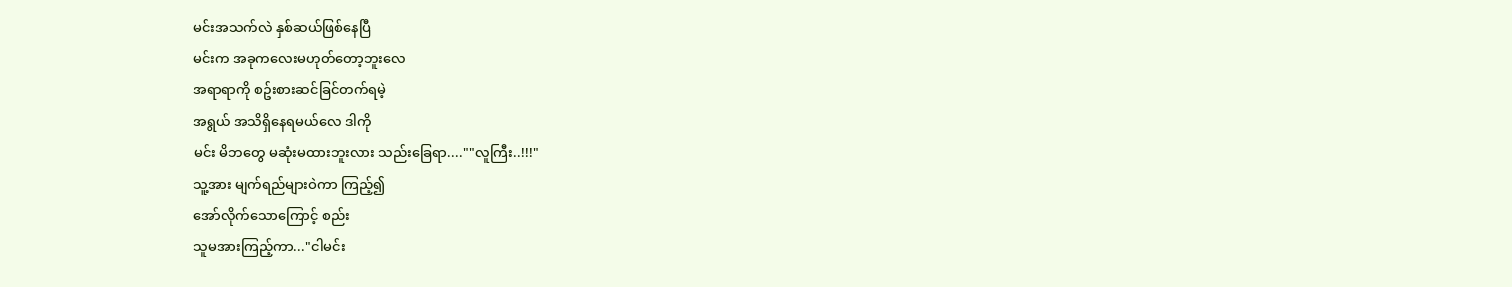မင်းအသက်လဲ နှစ်ဆယ်ဖြစ်နေပြီ
မင်းက အခုကလေးမဟုတ်တော့ဘူးလေ
အရာရာကို စဥ်းစားဆင်ခြင်တက်ရမဲ့
အရွယ် အသိရှိနေရမယ်လေ ဒါကို
မင်း မိဘတွေ မဆုံးမထားဘူးလား သည်းခြေရာ....""လူကြီး..!!!"
သူ့အား မျက်ရည်များဝဲကာ ကြည့်၍
အော်လိုက်သောကြောင့် စည်း
သူမအားကြည့်ကာ..."ငါမင်း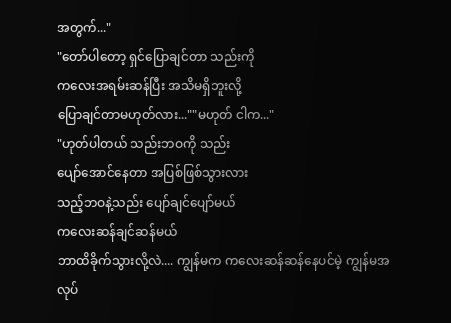အတွက်..."
"တော်ပါတော့ ရှင်ပြောချင်တာ သည်းကို
ကလေးအရမ်းဆန်ပြီး အသိမရှိဘူးလို့
ပြောချင်တာမဟုတ်လား...""မဟုတ် ငါက..."
"ဟုတ်ပါတယ် သည်းဘဝကို သည်း
ပျော်အောင်နေတာ အပြစ်ဖြစ်သွားလား
သည့်ဘဝနဲ့သည်း ပျော်ချင်ပျော်မယ်
ကလေးဆန်ချင်ဆန်မယ်
ဘာထိခိုက်သွားလို့လဲ.... ကျွန်မက ကလေးဆန်ဆန်နေပင်မဲ့ ကျွန်မအလုပ်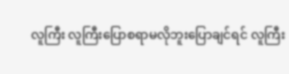လူကြီး လူကြီးပြောစရာမလိုဘူးပြောချင်ရင် လူကြီး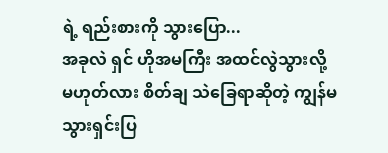ရဲ့ ရည်းစားကို သွားပြော...
အခုလဲ ရှင် ဟိုအမကြီး အထင်လွဲသွားလို့
မဟုတ်လား စိတ်ချ သဲခြေရာဆိုတဲ့ ကျွန်မ
သွားရှင်းပြ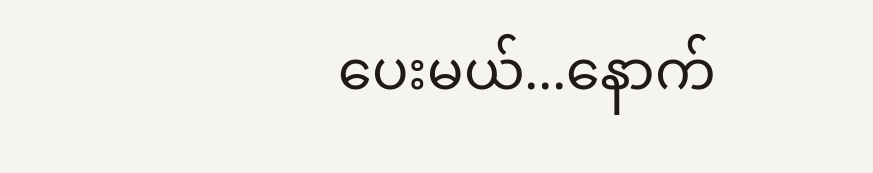ပေးမယ်...နောက်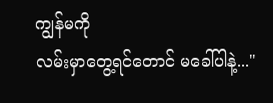ကျွန်မကို
လမ်းမှာတွေ့ရင်တောင် မခေါ်ပါနဲ့..."